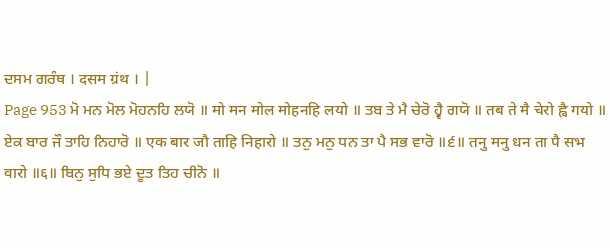ਦਸਮ ਗਰੰਥ । दसम ग्रंथ । |
Page 953 ਮੋ ਮਨ ਮੋਲ ਮੋਹਨਹਿ ਲਯੋ ॥ मो मन मोल मोहनहि लयो ॥ ਤਬ ਤੇ ਮੈ ਚੇਰੋ ਹ੍ਵੈ ਗਯੋ ॥ तब ते मै चेरो ह्वै गयो ॥ ਏਕ ਬਾਰ ਜੌ ਤਾਹਿ ਨਿਹਾਰੋ ॥ एक बार जौ ताहि निहारो ॥ ਤਨੁ ਮਨੁ ਧਨ ਤਾ ਪੈ ਸਭ ਵਾਰੋ ॥੬॥ तनु मनु धन ता पै सभ वारो ॥६॥ ਬਿਨੁ ਸੁਧਿ ਭਏ ਦੂਤ ਤਿਹ ਚੀਨੋ ॥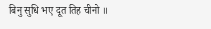बिनु सुधि भए दूत तिह चीनो ॥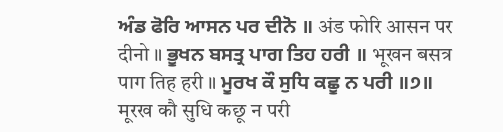ਅੰਡ ਫੋਰਿ ਆਸਨ ਪਰ ਦੀਨੋ ॥ अंड फोरि आसन पर दीनो ॥ ਭੂਖਨ ਬਸਤ੍ਰ ਪਾਗ ਤਿਹ ਹਰੀ ॥ भूखन बसत्र पाग तिह हरी ॥ ਮੂਰਖ ਕੌ ਸੁਧਿ ਕਛੂ ਨ ਪਰੀ ॥੭॥ मूरख कौ सुधि कछू न परी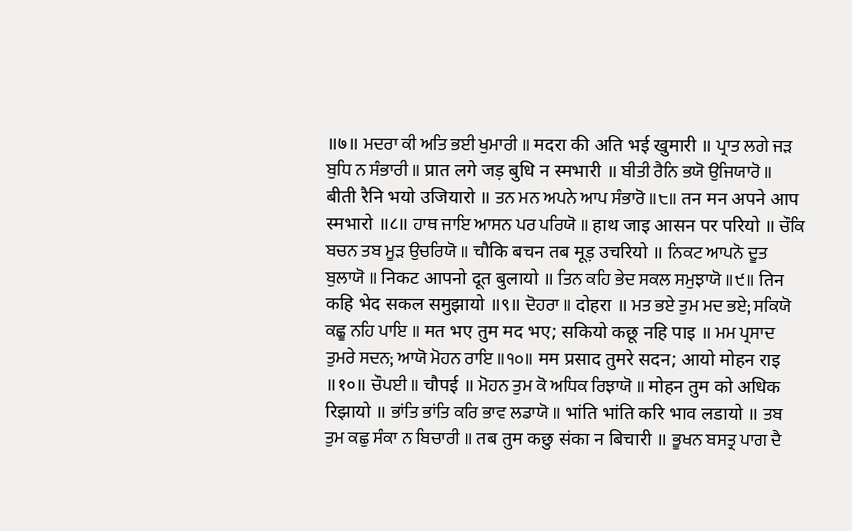॥७॥ ਮਦਰਾ ਕੀ ਅਤਿ ਭਈ ਖੁਮਾਰੀ ॥ मदरा की अति भई खुमारी ॥ ਪ੍ਰਾਤ ਲਗੇ ਜੜ ਬੁਧਿ ਨ ਸੰਭਾਰੀ ॥ प्रात लगे जड़ बुधि न स्मभारी ॥ ਬੀਤੀ ਰੈਨਿ ਭਯੋ ਉਜਿਯਾਰੋ ॥ बीती रैनि भयो उजियारो ॥ ਤਨ ਮਨ ਅਪਨੇ ਆਪ ਸੰਭਾਰੋ ॥੮॥ तन मन अपने आप स्मभारो ॥८॥ ਹਾਥ ਜਾਇ ਆਸਨ ਪਰ ਪਰਿਯੋ ॥ हाथ जाइ आसन पर परियो ॥ ਚੌਕਿ ਬਚਨ ਤਬ ਮੂੜ ਉਚਰਿਯੋ ॥ चौकि बचन तब मूड़ उचरियो ॥ ਨਿਕਟ ਆਪਨੋ ਦੂਤ ਬੁਲਾਯੋ ॥ निकट आपनो दूत बुलायो ॥ ਤਿਨ ਕਹਿ ਭੇਦ ਸਕਲ ਸਮੁਝਾਯੋ ॥੯॥ तिन कहि भेद सकल समुझायो ॥९॥ ਦੋਹਰਾ ॥ दोहरा ॥ ਮਤ ਭਏ ਤੁਮ ਮਦ ਭਏ; ਸਕਿਯੋ ਕਛੂ ਨਹਿ ਪਾਇ ॥ मत भए तुम मद भए; सकियो कछू नहि पाइ ॥ ਮਮ ਪ੍ਰਸਾਦ ਤੁਮਰੇ ਸਦਨ; ਆਯੋ ਮੋਹਨ ਰਾਇ ॥੧੦॥ मम प्रसाद तुमरे सदन; आयो मोहन राइ ॥१०॥ ਚੌਪਈ ॥ चौपई ॥ ਮੋਹਨ ਤੁਮ ਕੋ ਅਧਿਕ ਰਿਝਾਯੋ ॥ मोहन तुम को अधिक रिझायो ॥ ਭਾਂਤਿ ਭਾਂਤਿ ਕਰਿ ਭਾਵ ਲਡਾਯੋ ॥ भांति भांति करि भाव लडायो ॥ ਤਬ ਤੁਮ ਕਛੁ ਸੰਕਾ ਨ ਬਿਚਾਰੀ ॥ तब तुम कछु संका न बिचारी ॥ ਭੂਖਨ ਬਸਤ੍ਰ ਪਾਗ ਦੈ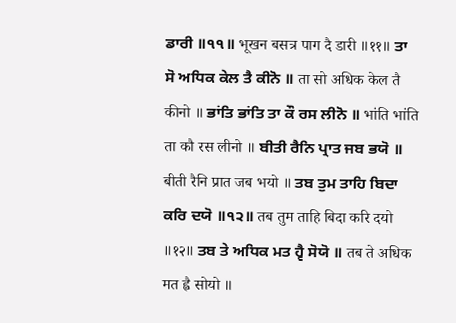ਡਾਰੀ ॥੧੧॥ भूखन बसत्र पाग दै डारी ॥११॥ ਤਾ ਸੋ ਅਧਿਕ ਕੇਲ ਤੈ ਕੀਨੋ ॥ ता सो अधिक केल तै कीनो ॥ ਭਾਂਤਿ ਭਾਂਤਿ ਤਾ ਕੌ ਰਸ ਲੀਨੋ ॥ भांति भांति ता कौ रस लीनो ॥ ਬੀਤੀ ਰੈਨਿ ਪ੍ਰਾਤ ਜਬ ਭਯੋ ॥ बीती रैनि प्रात जब भयो ॥ ਤਬ ਤੁਮ ਤਾਹਿ ਬਿਦਾ ਕਰਿ ਦਯੋ ॥੧੨॥ तब तुम ताहि बिदा करि दयो ॥१२॥ ਤਬ ਤੇ ਅਧਿਕ ਮਤ ਹ੍ਵੈ ਸੋਯੋ ॥ तब ते अधिक मत ह्वै सोयो ॥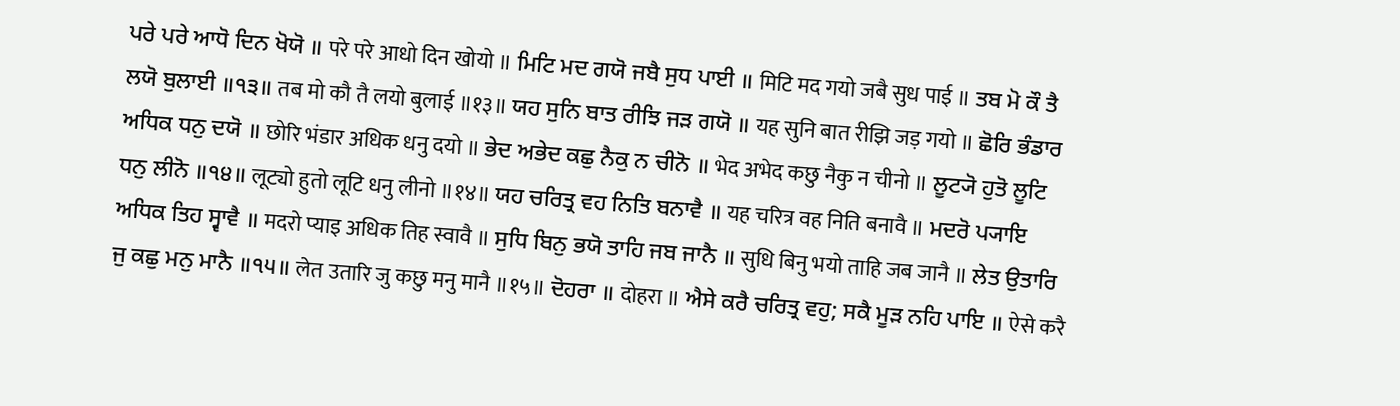ਪਰੇ ਪਰੇ ਆਧੋ ਦਿਨ ਖੋਯੋ ॥ परे परे आधो दिन खोयो ॥ ਮਿਟਿ ਮਦ ਗਯੋ ਜਬੈ ਸੁਧ ਪਾਈ ॥ मिटि मद गयो जबै सुध पाई ॥ ਤਬ ਮੋ ਕੌ ਤੈ ਲਯੋ ਬੁਲਾਈ ॥੧੩॥ तब मो कौ तै लयो बुलाई ॥१३॥ ਯਹ ਸੁਨਿ ਬਾਤ ਰੀਝਿ ਜੜ ਗਯੋ ॥ यह सुनि बात रीझि जड़ गयो ॥ ਛੋਰਿ ਭੰਡਾਰ ਅਧਿਕ ਧਨੁ ਦਯੋ ॥ छोरि भंडार अधिक धनु दयो ॥ ਭੇਦ ਅਭੇਦ ਕਛੁ ਨੈਕੁ ਨ ਚੀਨੋ ॥ भेद अभेद कछु नैकु न चीनो ॥ ਲੂਟ੍ਯੋ ਹੁਤੋ ਲੂਟਿ ਧਨੁ ਲੀਨੋ ॥੧੪॥ लूट्यो हुतो लूटि धनु लीनो ॥१४॥ ਯਹ ਚਰਿਤ੍ਰ ਵਹ ਨਿਤਿ ਬਨਾਵੈ ॥ यह चरित्र वह निति बनावै ॥ ਮਦਰੋ ਪ੍ਯਾਇ ਅਧਿਕ ਤਿਹ ਸ੍ਵਾਵੈ ॥ मदरो प्याइ अधिक तिह स्वावै ॥ ਸੁਧਿ ਬਿਨੁ ਭਯੋ ਤਾਹਿ ਜਬ ਜਾਨੈ ॥ सुधि बिनु भयो ताहि जब जानै ॥ ਲੇਤ ਉਤਾਰਿ ਜੁ ਕਛੁ ਮਨੁ ਮਾਨੈ ॥੧੫॥ लेत उतारि जु कछु मनु मानै ॥१५॥ ਦੋਹਰਾ ॥ दोहरा ॥ ਐਸੇ ਕਰੈ ਚਰਿਤ੍ਰ ਵਹੁ; ਸਕੈ ਮੂੜ ਨਹਿ ਪਾਇ ॥ ऐसे करै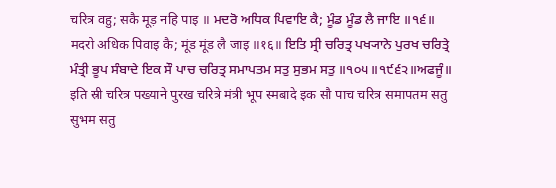चरित्र वहु; सकै मूड़ नहि पाइ ॥ ਮਦਰੋ ਅਧਿਕ ਪਿਵਾਇ ਕੈ; ਮੂੰਡ ਮੂੰਡ ਲੈ ਜਾਇ ॥੧੬॥ मदरो अधिक पिवाइ कै; मूंड मूंड लै जाइ ॥१६॥ ਇਤਿ ਸ੍ਰੀ ਚਰਿਤ੍ਰ ਪਖ੍ਯਾਨੇ ਪੁਰਖ ਚਰਿਤ੍ਰੇ ਮੰਤ੍ਰੀ ਭੂਪ ਸੰਬਾਦੇ ਇਕ ਸੌ ਪਾਚ ਚਰਿਤ੍ਰ ਸਮਾਪਤਮ ਸਤੁ ਸੁਭਮ ਸਤੁ ॥੧੦੫॥੧੯੬੨॥ਅਫਜੂੰ॥ इति स्री चरित्र पख्याने पुरख चरित्रे मंत्री भूप स्मबादे इक सौ पाच चरित्र समापतम सतु सुभम सतु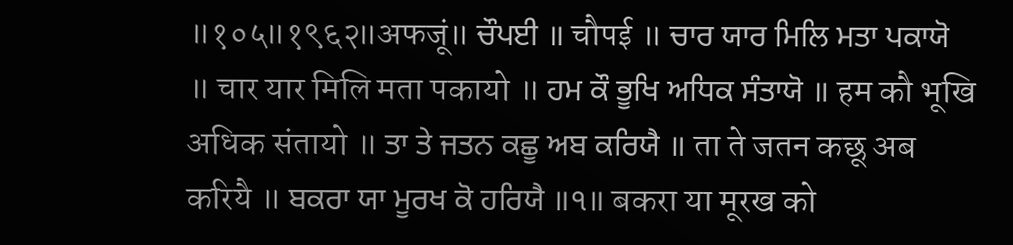॥१०५॥१९६२॥अफजूं॥ ਚੌਪਈ ॥ चौपई ॥ ਚਾਰ ਯਾਰ ਮਿਲਿ ਮਤਾ ਪਕਾਯੋ ॥ चार यार मिलि मता पकायो ॥ ਹਮ ਕੌ ਭੂਖਿ ਅਧਿਕ ਸੰਤਾਯੋ ॥ हम कौ भूखि अधिक संतायो ॥ ਤਾ ਤੇ ਜਤਨ ਕਛੂ ਅਬ ਕਰਿਯੈ ॥ ता ते जतन कछू अब करियै ॥ ਬਕਰਾ ਯਾ ਮੂਰਖ ਕੋ ਹਰਿਯੈ ॥੧॥ बकरा या मूरख को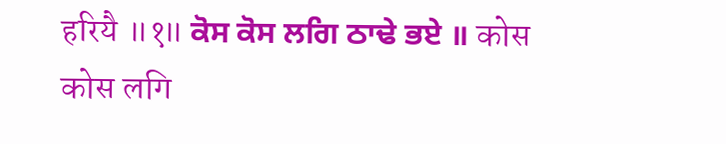हरियै ॥१॥ ਕੋਸ ਕੋਸ ਲਗਿ ਠਾਢੇ ਭਏ ॥ कोस कोस लगि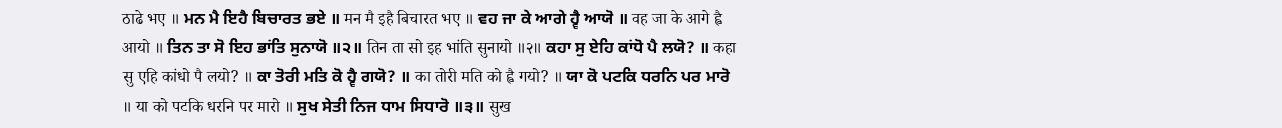ठाढे भए ॥ ਮਨ ਮੈ ਇਹੈ ਬਿਚਾਰਤ ਭਏ ॥ मन मै इहै बिचारत भए ॥ ਵਹ ਜਾ ਕੇ ਆਗੇ ਹ੍ਵੈ ਆਯੋ ॥ वह जा के आगे ह्वै आयो ॥ ਤਿਨ ਤਾ ਸੋ ਇਹ ਭਾਂਤਿ ਸੁਨਾਯੋ ॥੨॥ तिन ता सो इह भांति सुनायो ॥२॥ ਕਹਾ ਸੁ ਏਹਿ ਕਾਂਧੋ ਪੈ ਲਯੋ? ॥ कहा सु एहि कांधो पै लयो? ॥ ਕਾ ਤੋਰੀ ਮਤਿ ਕੋ ਹ੍ਵੈ ਗਯੋ? ॥ का तोरी मति को ह्वै गयो? ॥ ਯਾ ਕੋ ਪਟਕਿ ਧਰਨਿ ਪਰ ਮਾਰੋ ॥ या को पटकि धरनि पर मारो ॥ ਸੁਖ ਸੇਤੀ ਨਿਜ ਧਾਮ ਸਿਧਾਰੋ ॥੩॥ सुख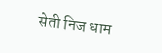सेती निज धाम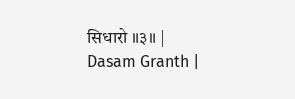सिधारो ॥३॥ |
Dasam Granth |